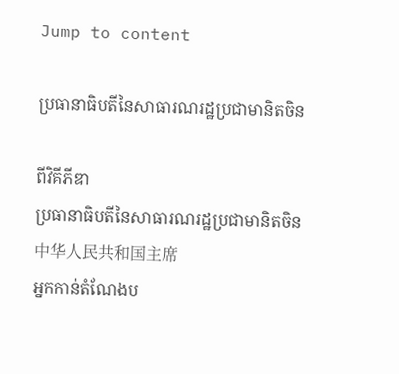Jump to content

ប្រធានាធិបតីនៃសាធារណរដ្ឋប្រជាមានិតចិន

ពីវិគីភីឌា
ប្រធានាធិបតីនៃសាធារណរដ្ឋប្រជាមានិតចិន
中华人民共和国主席
អ្នកកាន់តំណែងប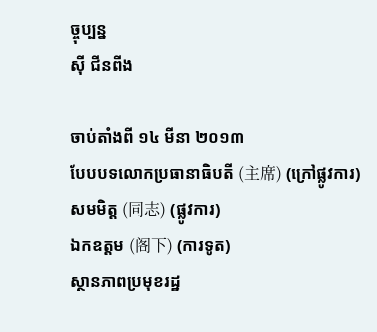ច្ចុប្បន្ន
ស៊ី ជីនពីង

ចាប់តាំងពី ១៤ មីនា ២០១៣
បែបបទលោកប្រធានាធិបតី (主席) (ក្រៅផ្លូវការ)
សមមិត្ត (同志) (ផ្លូវការ)
ឯកឧត្តម (阁下) (ការទូត)
ស្ថានភាពប្រមុខរដ្ឋ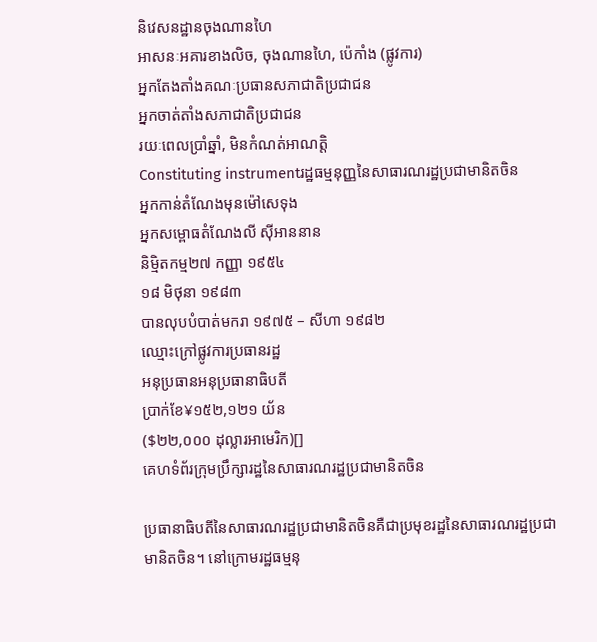និវេសនដ្ឋានចុងណានហៃ
អាសនៈអគារខាងលិច, ចុងណានហៃ, ប៉េកាំង (ផ្លូវការ)
អ្នកតែងតាំងគណៈប្រធានសភាជាតិប្រជាជន
អ្នកចាត់តាំងសភាជាតិប្រជាជន
រយៈពេលប្រាំឆ្នាំ, មិនកំណត់អាណត្តិ
Constituting instrumentរដ្ឋធម្មនុញ្ញនៃសាធារណរដ្ឋប្រជាមានិតចិន
អ្នកកាន់តំណែងមុនម៉ៅសេទុង
អ្នកសម្ពោធតំណែងលី ស៊ីអាននាន
និម្មិតកម្ម២៧ កញ្ញា ១៩៥៤
១៨ មិថុនា ១៩៨៣
បានលុបបំបាត់មករា ១៩៧៥ – សីហា ១៩៨២
ឈ្មោះក្រៅផ្លូវការប្រធានរដ្ឋ
អនុប្រធានអនុប្រធានាធិបតី
ប្រាក់ខែ¥១៥២,១២១ យ័ន
($២២,០០០ ដុល្លារអាមេរិក)[]
គេហទំព័រក្រុមប្រឹក្សារដ្ឋនៃសាធារណរដ្ឋប្រជាមានិតចិន

ប្រធានាធិបតីនៃសាធារណរដ្ឋប្រជាមានិតចិនគឺជាប្រមុខរដ្ឋនៃសាធារណរដ្ឋប្រជាមានិតចិន។ នៅក្រោមរដ្ឋធម្មនុ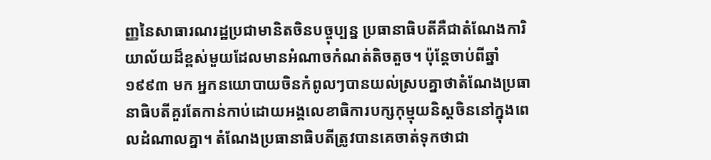ញ្ញនៃសាធារណរដ្ឋប្រជាមានិតចិនបច្ចុប្បន្ន ប្រធានាធិបតីគឺជាតំណែងការិយាល័យដ៏ខ្ពស់មួយដែលមានអំណាចកំណត់តិចតួច។ ប៉ុន្តែចាប់ពីឆ្នាំ១៩៩៣ មក អ្នកនយោបាយចិនកំពូលៗបានយល់ស្របគ្នាថាតំណែងប្រធានាធិបតីគួរតែកាន់កាប់ដោយអង្គលេខាធិការបក្សកុម្មុយនិស្តចិននៅក្នុងពេលដំណាលគ្នា។ តំណែងប្រធានាធិបតីត្រូវបានគេចាត់ទុកថាជា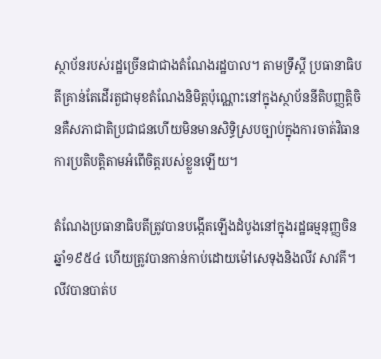ស្ថាប័នរបស់រដ្ឋច្រើនជាជាងតំណែងរដ្ឋបាល។ តាមទ្រឹស្តី ប្រធានាធិបតីគ្រាន់តែដើរតួជាមុខតំណែងនិមិត្តប៉ុណ្ណោះនៅក្នុងស្ថាប័ននីតិបញ្ញត្តិចិនគឺសភាជាតិប្រជាជនហើយមិនមានសិទ្ធិស្របច្បាប់ក្នុងការចាត់វិធានការប្រតិបត្តិតាមអំពើចិត្តរបស់ខ្លួនឡើយ។

តំណែងប្រធានាធិបតីត្រូវបានបង្កើតឡើងដំបូងនៅក្នុងរដ្ឋធម្មនុញ្ញចិនឆ្នាំ១៩៥៤ ហើយត្រូវបានកាន់កាប់ដោយម៉ៅសេទុងនិងលីវ សាវគី។ លីវបានបាត់ប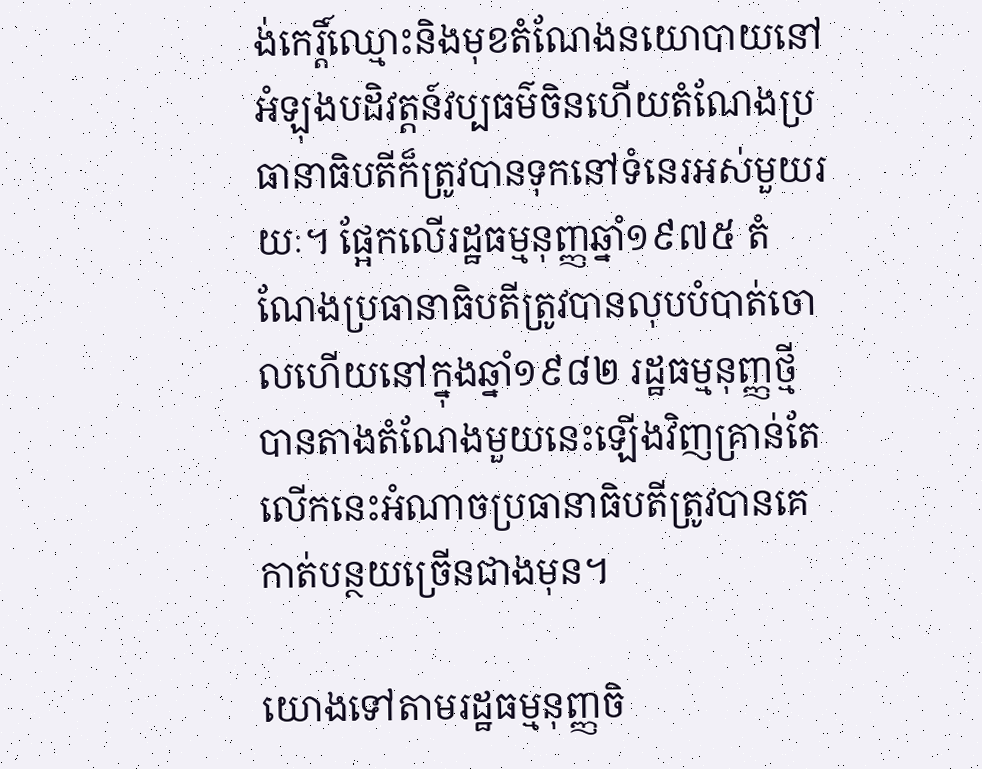ង់កេរ្តិ៍ឈ្មោះនិងមុខតំណែងនយោបាយនៅអំឡុងបដិវត្តន៍វប្បធម៌ចិនហើយតំណែងប្រធានាធិបតីក៏ត្រូវបានទុកនៅទំនេរអស់មួយរយៈ។ ផ្អែកលើរដ្ឋធម្មនុញ្ញឆ្នាំ១៩៧៥ តំណែងប្រធានាធិបតីត្រូវបានលុបបំបាត់ចោលហើយនៅក្នុងឆ្នាំ១៩៨២ រដ្ឋធម្មនុញ្ញថ្មីបានតាងតំណែងមួយនេះឡើងវិញគ្រាន់តែលើកនេះអំណាចប្រធានាធិបតីត្រូវបានគេកាត់បន្ថយច្រើនជាងមុន។

យោងទៅតាមរដ្ឋធម្មនុញ្ញចិ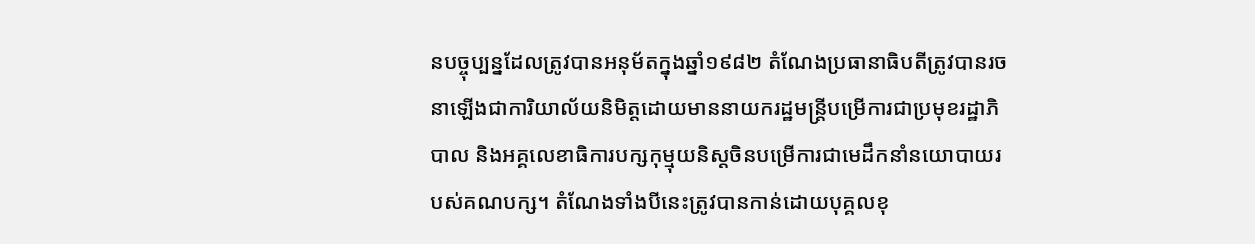នបច្ចុប្បន្នដែលត្រូវបានអនុម័តក្នុងឆ្នាំ១៩៨២ តំណែងប្រធានាធិបតីត្រូវបានរចនាឡើងជាការិយាល័យនិមិត្តដោយមាននាយករដ្ឋមន្រ្តីបម្រើការជាប្រមុខរដ្ឋាភិបាល និងអគ្គលេខាធិការបក្សកុម្មុយនិស្តចិនបម្រើការជាមេដឹកនាំនយោបាយរបស់គណបក្ស។ តំណែងទាំងបីនេះត្រូវបានកាន់ដោយបុគ្គលខុ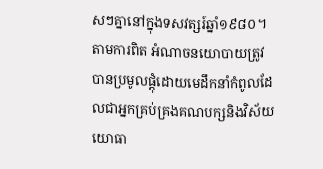សៗគ្នានៅក្នុងទសវត្សរ៍ឆ្នាំ១៩៨០។ តាមការពិត អំណាចនយោបាយត្រូវបានប្រមូលផ្តុំដោយមេដឹកនាំកំពូលដែលជាអ្នកគ្រប់គ្រងគណបក្សនិងវិស័យយោធា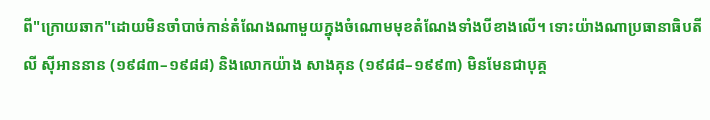ពី"ក្រោយឆាក"ដោយមិនចាំបាច់កាន់តំណែងណាមួយក្នុងចំណោមមុខតំណែងទាំងបីខាងលើ។ ទោះយ៉ាងណាប្រធានាធិបតីលី ស៊ីអាននាន (១៩៨៣–១៩៨៨) និងលោកយ៉ាង សាងគុន (១៩៨៨–១៩៩៣) មិនមែនជាបុគ្គ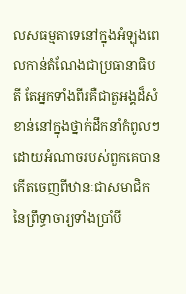លសធម្មតាទេនៅក្នុងអំឡុងពេលកាន់តំណែងជាប្រធានាធិបតី តែអ្នកទាំងពីរគឺជាតួអង្គដ៏សំខាន់នៅក្នុងថ្នាក់ដឹកនាំកំពូលៗដោយអំណាចរបស់ពួកគេបានកើតចេញពីឋានៈជាសមាជិកនៃព្រឹទ្ធាចារ្យទាំងប្រាំបី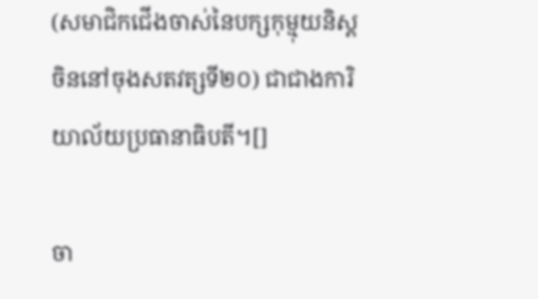(សមាជិកជើងចាស់នៃបក្សកុម្មុយនិស្តចិននៅចុងសតវត្សទី២០) ជាជាងការិយាល័យប្រធានាធិបតី។[]

ចា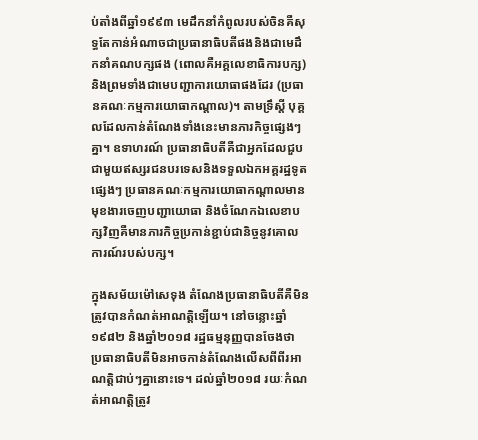ប់តាំងពីឆ្នាំ១៩៩៣ មេដឹកនាំកំពូលរបស់ចិនគឺសុទ្ធតែកាន់អំណាចជាប្រធានាធិបតីផងនិងជាមេដឹកនាំគណបក្សផង (ពោលគឺអគ្គលេខាធិការបក្ស) និងព្រមទាំងជាមេបញ្ជាការយោធាផងដែរ (ប្រធានគណៈកម្មការយោធាកណ្តាល)។ តាមទ្រឹស្តី បុគ្គលដែលកាន់តំណែងទាំងនេះមានភារកិច្ចផ្សេងៗគ្នា។ ឧទាហរណ៍ ប្រធានាធិបតីគឺជាអ្នកដែលជួបជាមួយឥស្សរជនបរទេសនិងទទួលឯកអគ្គរដ្ឋទូតផ្សេងៗ ប្រធានគណៈកម្មការយោធាកណ្តាលមានមុខងារចេញបញ្ជាយោធា និងចំណែកឯលេខាបក្សវិញគឺមានភារកិច្ចប្រកាន់ខ្ជាប់ជានិច្ចនូវគោលការណ៍របស់បក្ស។

ក្នុងសម័យម៉ៅសេទុង តំណែងប្រធានាធិបតីគឺមិនត្រូវបានកំណត់អាណត្តិឡើយ។ នៅចន្លោះឆ្នាំ១៩៨២ និងឆ្នាំ២០១៨ រដ្ឋធម្មនុញ្ញបានចែងថា ប្រធានាធិបតីមិនអាចកាន់តំណែងលើសពីពីរអាណត្តិជាប់ៗគ្នានោះទេ។ ដល់ឆ្នាំ២០១៨ រយៈកំណត់អាណត្តិត្រូវ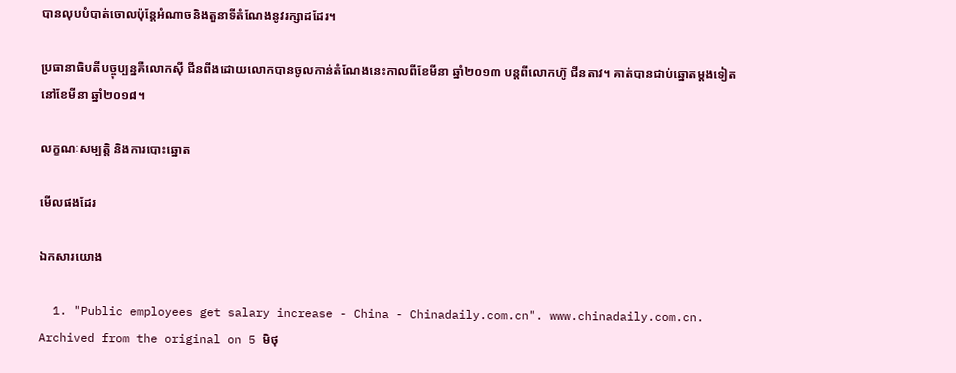បានលុបបំបាត់ចោលប៉ុន្តែអំណាចនិងតួនាទីតំណែងនូវរក្សាដដែរ។

ប្រធានាធិបតីបច្ចុប្បន្នគឺលោកស៊ី ជីនពីងដោយលោកបានចូលកាន់តំណែងនេះកាលពីខែមីនា ឆ្នាំ២០១៣ បន្តពីលោកហ៊ូ ជីនតាវ។ គាត់បានជាប់ឆ្នោតម្តងទៀតនៅខែមីនា ឆ្នាំ២០១៨។

លក្ខណៈសម្បត្តិ និងការបោះឆ្នោត

មើលផងដែរ

ឯកសារយោង

  1. "Public employees get salary increase - China - Chinadaily.com.cn". www.chinadaily.com.cn. Archived from the original on 5 មិថុ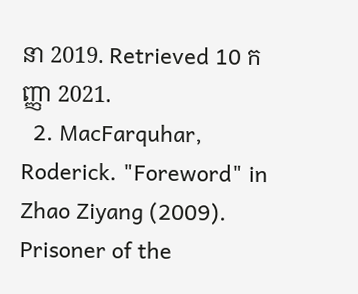នា 2019. Retrieved 10 កញ្ញា 2021.
  2. MacFarquhar, Roderick. "Foreword" in Zhao Ziyang (2009). Prisoner of the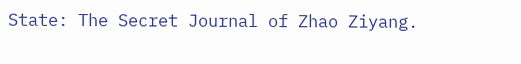State: The Secret Journal of Zhao Ziyang.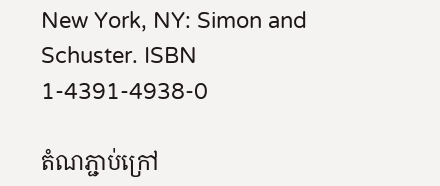New York, NY: Simon and Schuster. ISBN 1-4391-4938-0

តំណភ្ជាប់ក្រៅ